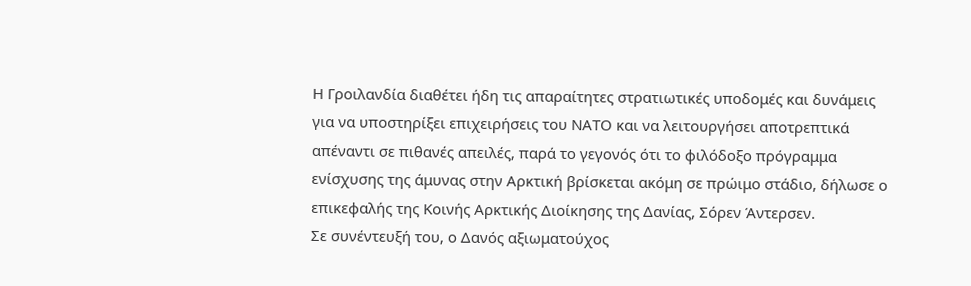Η Γροιλανδία διαθέτει ήδη τις απαραίτητες στρατιωτικές υποδομές και δυνάμεις για να υποστηρίξει επιχειρήσεις του ΝΑΤΟ και να λειτουργήσει αποτρεπτικά απέναντι σε πιθανές απειλές, παρά το γεγονός ότι το φιλόδοξο πρόγραμμα ενίσχυσης της άμυνας στην Αρκτική βρίσκεται ακόμη σε πρώιμο στάδιο, δήλωσε ο επικεφαλής της Κοινής Αρκτικής Διοίκησης της Δανίας, Σόρεν Άντερσεν.
Σε συνέντευξή του, ο Δανός αξιωματούχος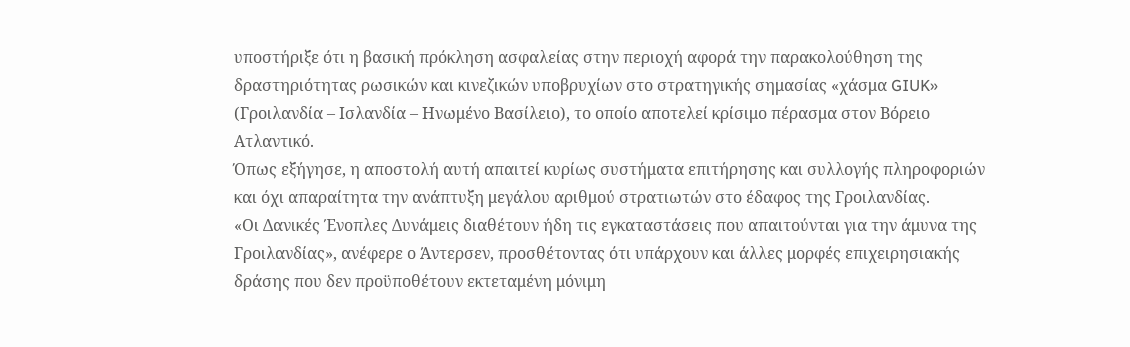υποστήριξε ότι η βασική πρόκληση ασφαλείας στην περιοχή αφορά την παρακολούθηση της δραστηριότητας ρωσικών και κινεζικών υποβρυχίων στο στρατηγικής σημασίας «χάσμα GIUK» (Γροιλανδία – Ισλανδία – Ηνωμένο Βασίλειο), το οποίο αποτελεί κρίσιμο πέρασμα στον Βόρειο Ατλαντικό.
Όπως εξήγησε, η αποστολή αυτή απαιτεί κυρίως συστήματα επιτήρησης και συλλογής πληροφοριών και όχι απαραίτητα την ανάπτυξη μεγάλου αριθμού στρατιωτών στο έδαφος της Γροιλανδίας.
«Οι Δανικές Ένοπλες Δυνάμεις διαθέτουν ήδη τις εγκαταστάσεις που απαιτούνται για την άμυνα της Γροιλανδίας», ανέφερε ο Άντερσεν, προσθέτοντας ότι υπάρχουν και άλλες μορφές επιχειρησιακής δράσης που δεν προϋποθέτουν εκτεταμένη μόνιμη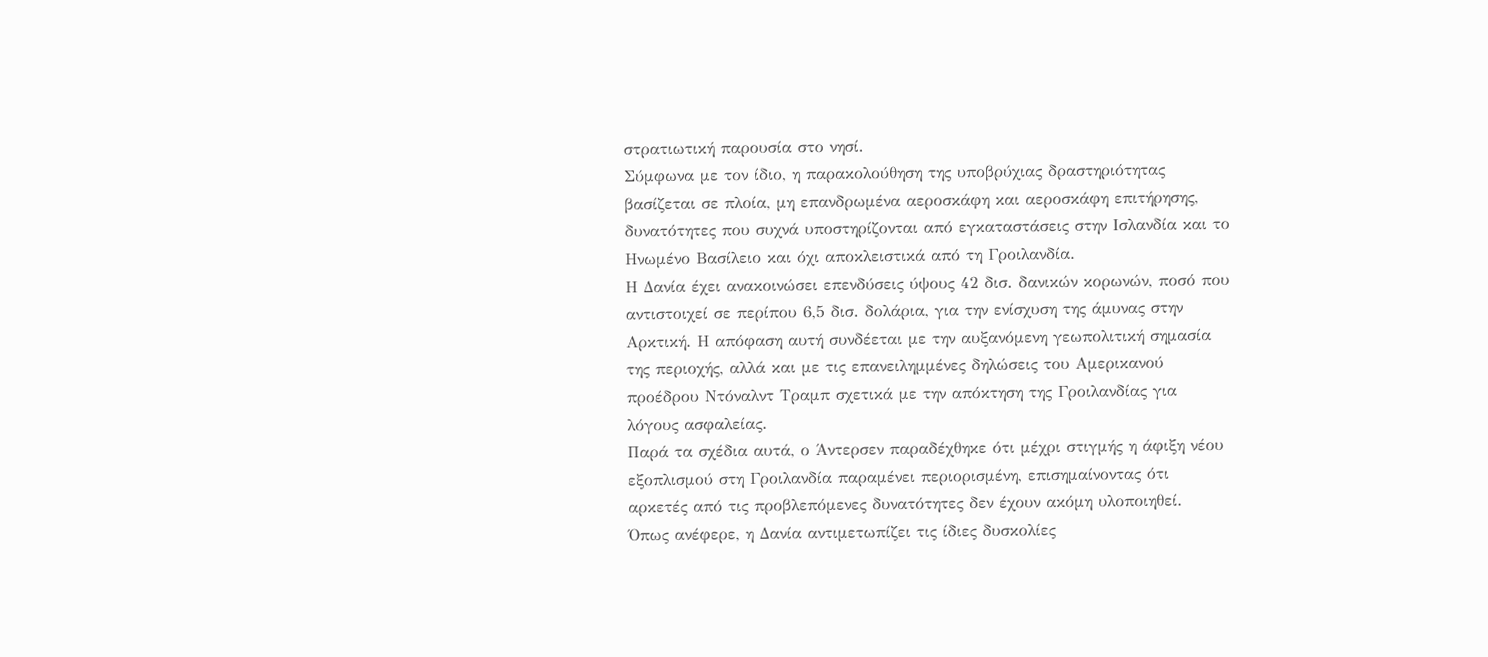στρατιωτική παρουσία στο νησί.
Σύμφωνα με τον ίδιο, η παρακολούθηση της υποβρύχιας δραστηριότητας βασίζεται σε πλοία, μη επανδρωμένα αεροσκάφη και αεροσκάφη επιτήρησης, δυνατότητες που συχνά υποστηρίζονται από εγκαταστάσεις στην Ισλανδία και το Ηνωμένο Βασίλειο και όχι αποκλειστικά από τη Γροιλανδία.
Η Δανία έχει ανακοινώσει επενδύσεις ύψους 42 δισ. δανικών κορωνών, ποσό που αντιστοιχεί σε περίπου 6,5 δισ. δολάρια, για την ενίσχυση της άμυνας στην Αρκτική. Η απόφαση αυτή συνδέεται με την αυξανόμενη γεωπολιτική σημασία της περιοχής, αλλά και με τις επανειλημμένες δηλώσεις του Αμερικανού προέδρου Ντόναλντ Τραμπ σχετικά με την απόκτηση της Γροιλανδίας για λόγους ασφαλείας.
Παρά τα σχέδια αυτά, ο Άντερσεν παραδέχθηκε ότι μέχρι στιγμής η άφιξη νέου εξοπλισμού στη Γροιλανδία παραμένει περιορισμένη, επισημαίνοντας ότι αρκετές από τις προβλεπόμενες δυνατότητες δεν έχουν ακόμη υλοποιηθεί.
Όπως ανέφερε, η Δανία αντιμετωπίζει τις ίδιες δυσκολίες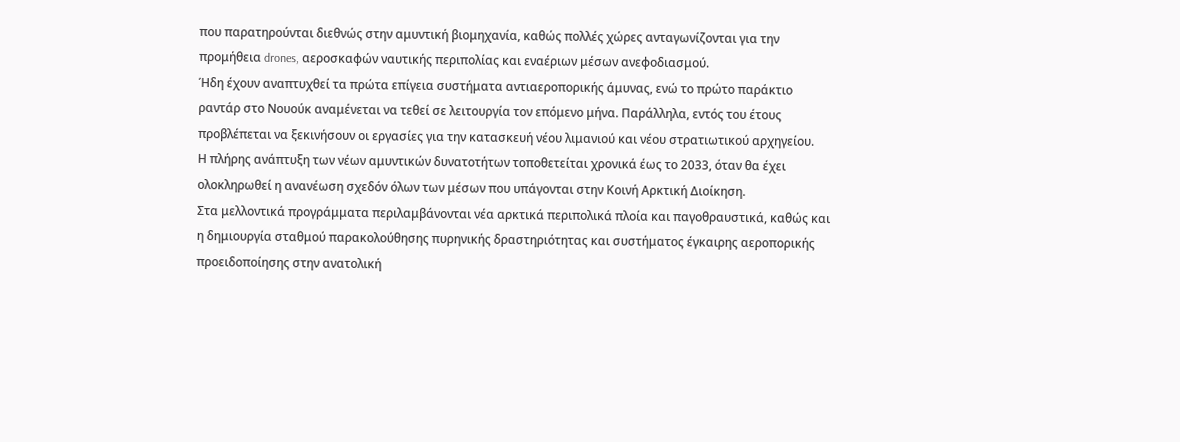που παρατηρούνται διεθνώς στην αμυντική βιομηχανία, καθώς πολλές χώρες ανταγωνίζονται για την προμήθεια drones, αεροσκαφών ναυτικής περιπολίας και εναέριων μέσων ανεφοδιασμού.
Ήδη έχουν αναπτυχθεί τα πρώτα επίγεια συστήματα αντιαεροπορικής άμυνας, ενώ το πρώτο παράκτιο ραντάρ στο Νουούκ αναμένεται να τεθεί σε λειτουργία τον επόμενο μήνα. Παράλληλα, εντός του έτους προβλέπεται να ξεκινήσουν οι εργασίες για την κατασκευή νέου λιμανιού και νέου στρατιωτικού αρχηγείου.
Η πλήρης ανάπτυξη των νέων αμυντικών δυνατοτήτων τοποθετείται χρονικά έως το 2033, όταν θα έχει ολοκληρωθεί η ανανέωση σχεδόν όλων των μέσων που υπάγονται στην Κοινή Αρκτική Διοίκηση.
Στα μελλοντικά προγράμματα περιλαμβάνονται νέα αρκτικά περιπολικά πλοία και παγοθραυστικά, καθώς και η δημιουργία σταθμού παρακολούθησης πυρηνικής δραστηριότητας και συστήματος έγκαιρης αεροπορικής προειδοποίησης στην ανατολική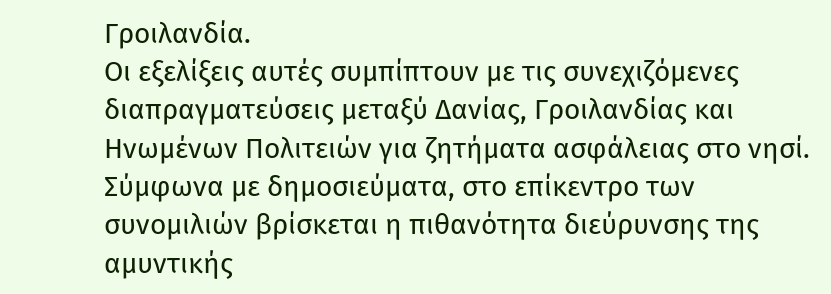Γροιλανδία.
Οι εξελίξεις αυτές συμπίπτουν με τις συνεχιζόμενες διαπραγματεύσεις μεταξύ Δανίας, Γροιλανδίας και Ηνωμένων Πολιτειών για ζητήματα ασφάλειας στο νησί. Σύμφωνα με δημοσιεύματα, στο επίκεντρο των συνομιλιών βρίσκεται η πιθανότητα διεύρυνσης της αμυντικής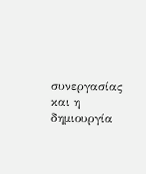συνεργασίας και η δημιουργία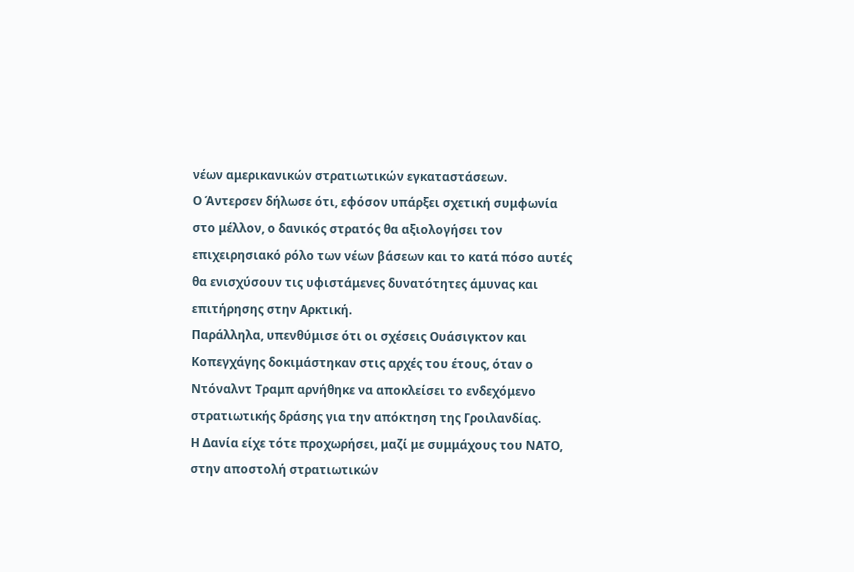νέων αμερικανικών στρατιωτικών εγκαταστάσεων.
Ο Άντερσεν δήλωσε ότι, εφόσον υπάρξει σχετική συμφωνία στο μέλλον, ο δανικός στρατός θα αξιολογήσει τον επιχειρησιακό ρόλο των νέων βάσεων και το κατά πόσο αυτές θα ενισχύσουν τις υφιστάμενες δυνατότητες άμυνας και επιτήρησης στην Αρκτική.
Παράλληλα, υπενθύμισε ότι οι σχέσεις Ουάσιγκτον και Κοπεγχάγης δοκιμάστηκαν στις αρχές του έτους, όταν ο Ντόναλντ Τραμπ αρνήθηκε να αποκλείσει το ενδεχόμενο στρατιωτικής δράσης για την απόκτηση της Γροιλανδίας.
Η Δανία είχε τότε προχωρήσει, μαζί με συμμάχους του ΝΑΤΟ, στην αποστολή στρατιωτικών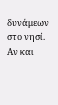δυνάμεων στο νησί. Αν και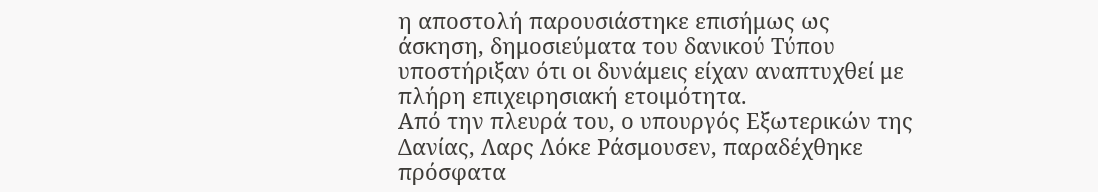η αποστολή παρουσιάστηκε επισήμως ως άσκηση, δημοσιεύματα του δανικού Τύπου υποστήριξαν ότι οι δυνάμεις είχαν αναπτυχθεί με πλήρη επιχειρησιακή ετοιμότητα.
Από την πλευρά του, ο υπουργός Εξωτερικών της Δανίας, Λαρς Λόκε Ράσμουσεν, παραδέχθηκε πρόσφατα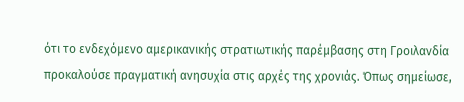ότι το ενδεχόμενο αμερικανικής στρατιωτικής παρέμβασης στη Γροιλανδία προκαλούσε πραγματική ανησυχία στις αρχές της χρονιάς. Όπως σημείωσε,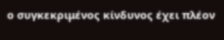ο συγκεκριμένος κίνδυνος έχει πλέον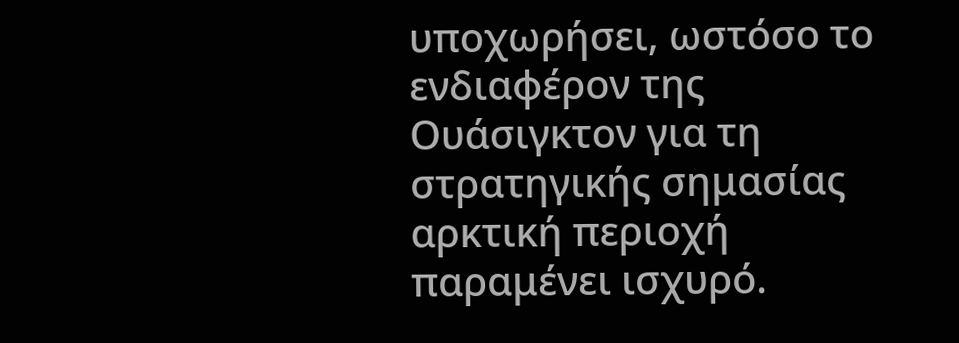υποχωρήσει, ωστόσο το ενδιαφέρον της Ουάσιγκτον για τη στρατηγικής σημασίας αρκτική περιοχή παραμένει ισχυρό.